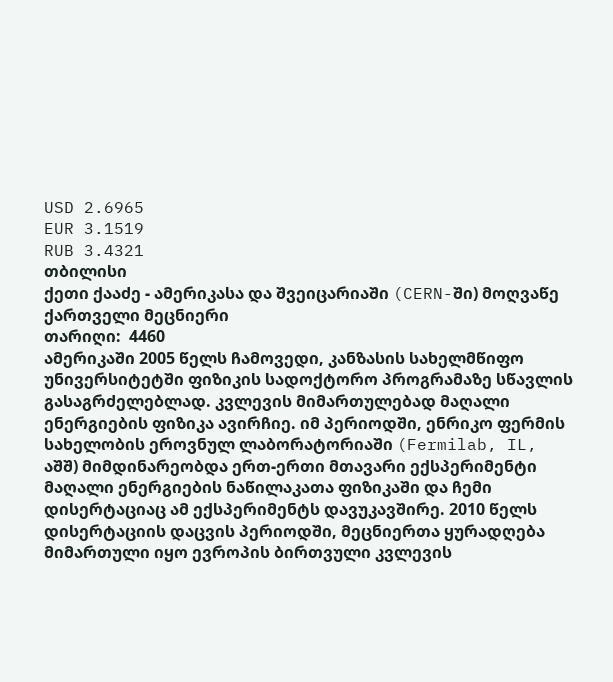USD 2.6965
EUR 3.1519
RUB 3.4321
თბილისი
ქეთი ქააძე - ამერიკასა და შვეიცარიაში (CERN-ში) მოღვაწე ქართველი მეცნიერი
თარიღი:  4460
ამერიკაში 2005 წელს ჩამოვედი, კანზასის სახელმწიფო უნივერსიტეტში ფიზიკის სადოქტორო პროგრამაზე სწავლის გასაგრძელებლად. კვლევის მიმართულებად მაღალი ენერგიების ფიზიკა ავირჩიე. იმ პერიოდში, ენრიკო ფერმის სახელობის ეროვნულ ლაბორატორიაში (Fermilab, IL, აშშ) მიმდინარეობდა ერთ-ერთი მთავარი ექსპერიმენტი მაღალი ენერგიების ნაწილაკათა ფიზიკაში და ჩემი დისერტაციაც ამ ექსპერიმენტს დავუკავშირე. 2010 წელს დისერტაციის დაცვის პერიოდში, მეცნიერთა ყურადღება მიმართული იყო ევროპის ბირთვული კვლევის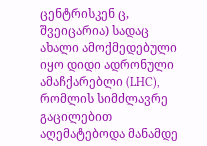ცენტრისკენ ც, შვეიცარია) სადაც ახალი ამოქმედებული იყო დიდი ადრონული ამაჩქარებლი (LHC), რომლის სიმძლავრე გაცილებით აღემატებოდა მანამდე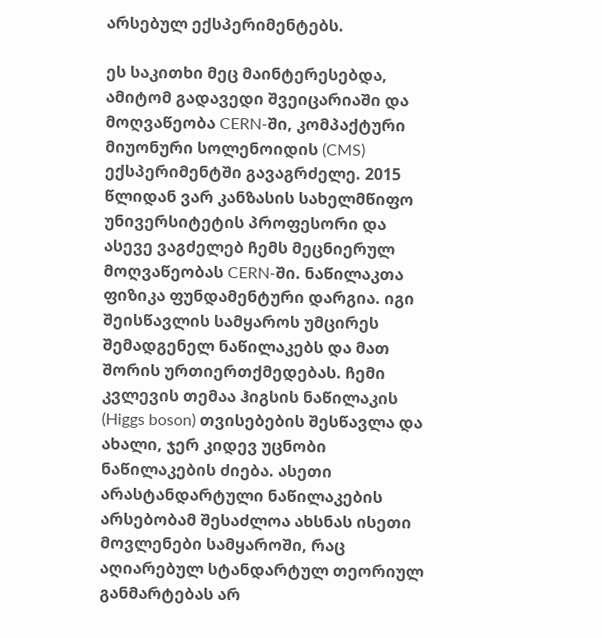არსებულ ექსპერიმენტებს.

ეს საკითხი მეც მაინტერესებდა, ამიტომ გადავედი შვეიცარიაში და მოღვაწეობა CERN-ში, კომპაქტური მიუონური სოლენოიდის (CMS) ექსპერიმენტში გავაგრძელე. 2015 წლიდან ვარ კანზასის სახელმწიფო უნივერსიტეტის პროფესორი და ასევე ვაგძელებ ჩემს მეცნიერულ მოღვაწეობას CERN-ში. ნაწილაკთა ფიზიკა ფუნდამენტური დარგია. იგი შეისწავლის სამყაროს უმცირეს შემადგენელ ნაწილაკებს და მათ შორის ურთიერთქმედებას. ჩემი კვლევის თემაა ჰიგსის ნაწილაკის (Higgs boson) თვისებების შესწავლა და ახალი, ჯერ კიდევ უცნობი ნაწილაკების ძიება. ასეთი არასტანდარტული ნაწილაკების არსებობამ შესაძლოა ახსნას ისეთი მოვლენები სამყაროში, რაც აღიარებულ სტანდარტულ თეორიულ განმარტებას არ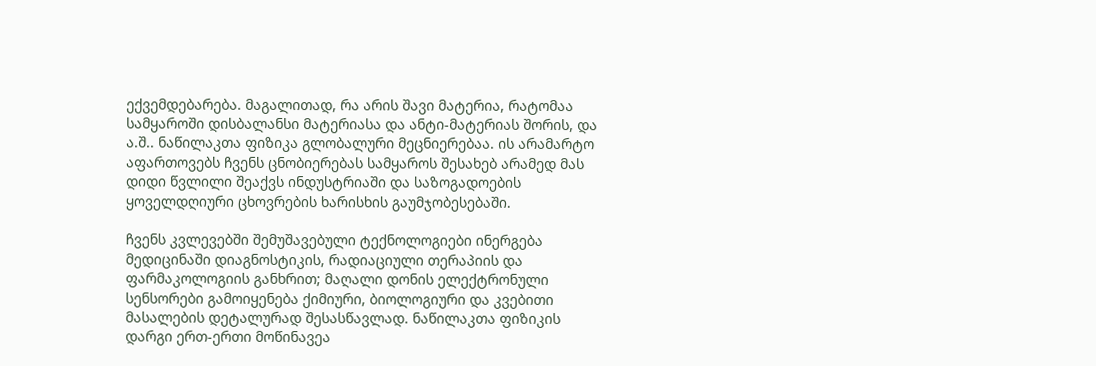ექვემდებარება. მაგალითად, რა არის შავი მატერია, რატომაა სამყაროში დისბალანსი მატერიასა და ანტი-მატერიას შორის, და ა.შ.. ნაწილაკთა ფიზიკა გლობალური მეცნიერებაა. ის არამარტო აფართოვებს ჩვენს ცნობიერებას სამყაროს შესახებ არამედ მას დიდი წვლილი შეაქვს ინდუსტრიაში და საზოგადოების ყოველდღიური ცხოვრების ხარისხის გაუმჯობესებაში.

ჩვენს კვლევებში შემუშავებული ტექნოლოგიები ინერგება მედიცინაში დიაგნოსტიკის, რადიაციული თერაპიის და ფარმაკოლოგიის განხრით; მაღალი დონის ელექტრონული სენსორები გამოიყენება ქიმიური, ბიოლოგიური და კვებითი მასალების დეტალურად შესასწავლად. ნაწილაკთა ფიზიკის დარგი ერთ-ერთი მოწინავეა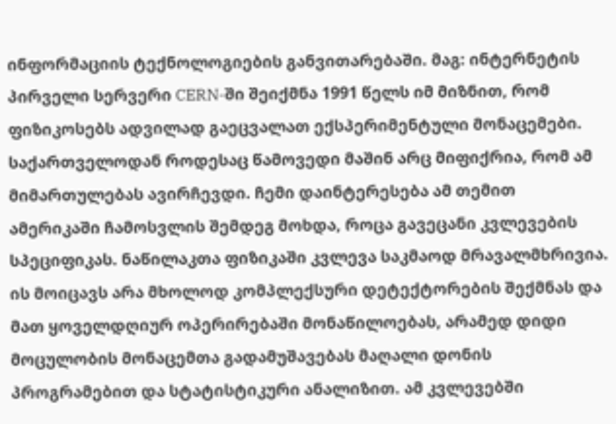ინფორმაციის ტექნოლოგიების განვითარებაში. მაგ: ინტერნეტის პირველი სერვერი CERN-ში შეიქმნა 1991 წელს იმ მიზნით, რომ ფიზიკოსებს ადვილად გაეცვალათ ექსპერიმენტული მონაცემები. საქართველოდან როდესაც წამოვედი მაშინ არც მიფიქრია, რომ ამ მიმართულებას ავირჩევდი. ჩემი დაინტერესება ამ თემით ამერიკაში ჩამოსვლის შემდეგ მოხდა, როცა გავეცანი კვლევების სპეციფიკას. ნაწილაკთა ფიზიკაში კვლევა საკმაოდ მრავალმხრივია. ის მოიცავს არა მხოლოდ კომპლექსური დეტექტორების შექმნას და მათ ყოველდღიურ ოპერირებაში მონაწილოებას, არამედ დიდი მოცულობის მონაცემთა გადამუშავებას მაღალი დონის პროგრამებით და სტატისტიკური ანალიზით. ამ კვლევებში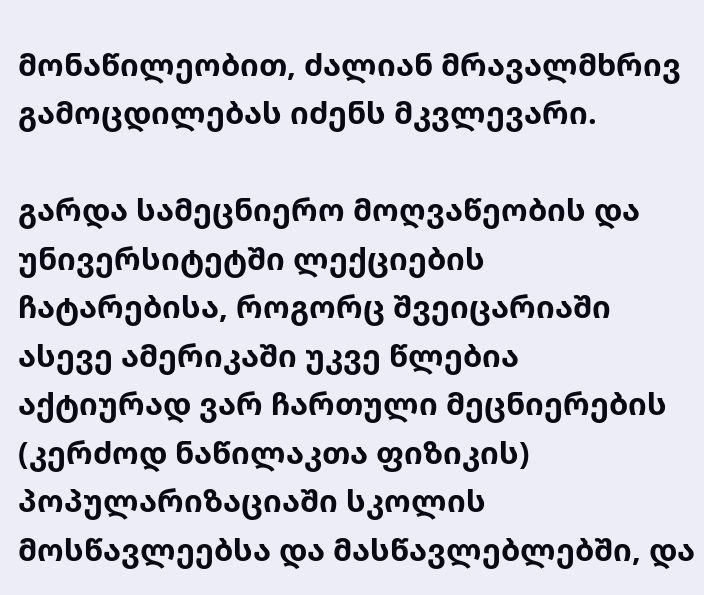მონაწილეობით, ძალიან მრავალმხრივ გამოცდილებას იძენს მკვლევარი.

გარდა სამეცნიერო მოღვაწეობის და უნივერსიტეტში ლექციების ჩატარებისა, როგორც შვეიცარიაში ასევე ამერიკაში უკვე წლებია აქტიურად ვარ ჩართული მეცნიერების (კერძოდ ნაწილაკთა ფიზიკის) პოპულარიზაციაში სკოლის მოსწავლეებსა და მასწავლებლებში, და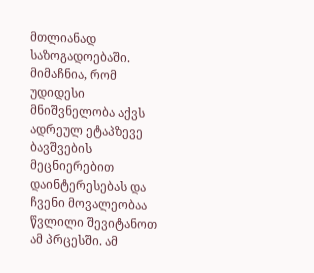მთლიანად საზოგადოებაში. მიმაჩნია, რომ უდიდესი მნიშვნელობა აქვს ადრეულ ეტაპზევე ბავშვების მეცნიერებით დაინტერესებას და ჩვენი მოვალეობაა წვლილი შევიტანოთ ამ პრცესში. ამ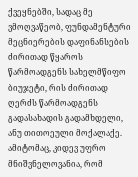ქვეყნებში, სადაც მე ვმოღვაწეობ, ფუნდამენტური მეცნიერების დაფინანსების ძირითად წყაროს წარმოადგენს სახელმწიფო ბიუჯეტი, რის ძირითად ღერძს წარმოადგენს გადასახადის გადამხდელი, ანუ თითოეული მოქალაქე. ამიტომაც, კიდევ უფრო მნიშვნელოვანია, რომ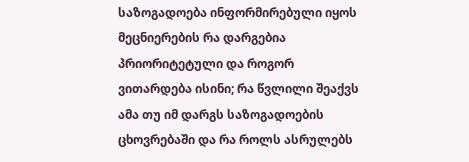საზოგადოება ინფორმირებული იყოს მეცნიერების რა დარგებია პრიორიტეტული და როგორ ვითარდება ისინი; რა წვლილი შეაქვს ამა თუ იმ დარგს საზოგადოების ცხოვრებაში და რა როლს ასრულებს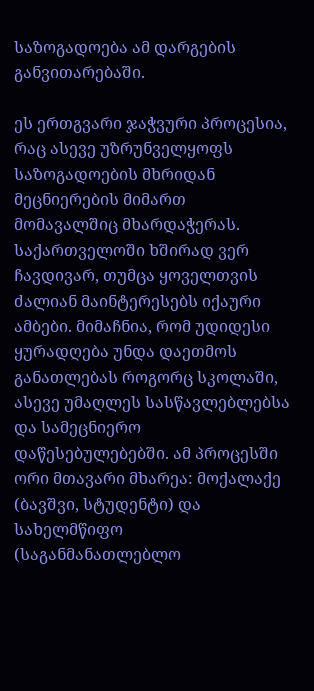საზოგადოება ამ დარგების განვითარებაში.

ეს ერთგვარი ჯაჭვური პროცესია, რაც ასევე უზრუნველყოფს საზოგადოების მხრიდან მეცნიერების მიმართ მომავალშიც მხარდაჭერას. საქართველოში ხშირად ვერ ჩავდივარ, თუმცა ყოველთვის ძალიან მაინტერესებს იქაური ამბები. მიმაჩნია, რომ უდიდესი ყურადღება უნდა დაეთმოს განათლებას როგორც სკოლაში, ასევე უმაღლეს სასწავლებლებსა და სამეცნიერო დაწესებულებებში. ამ პროცესში ორი მთავარი მხარეა: მოქალაქე (ბავშვი, სტუდენტი) და სახელმწიფო (საგანმანათლებლო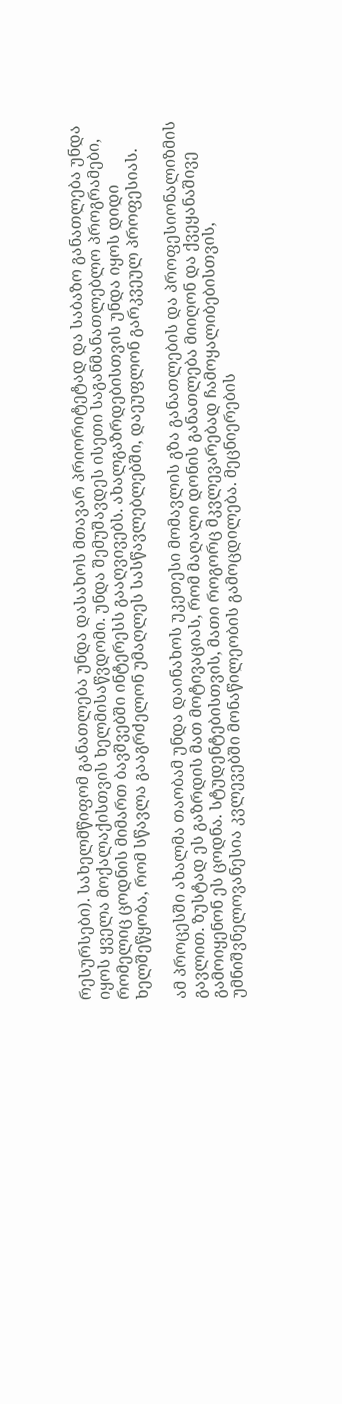რესურსები). სახელმწიფომ განათლება უნდა დასახოს მთავარ პრიორიტეტად და საბაზო განათლება უნდა იყოს ყველა მოქალაქისთვის ხელმისაწვდომი. უნდა შემუშავდეს ისეთი საგანმანათლებლო პროგრამები, რომელიც ცოდნის მიმართ ბავშვებში ინტერესს გააღვივებს. ახალგაზრდებისთვის უნდა იყოს დიდი ხელშეწყობა, რომ სწავლა გააგრძელონ უმაღლეს სასწავლებლებში, დაეუფლონ გარკვეულ პროფესიას.

ამ პროცესში ახალმა თაობამ უნდა დაინახოს უკეთესი მომავლის გზა განათლების და პროფესიონალიზმის გავლით. ზუსტად ეს გაზრდის მათ მოტივაციას, რომ მაღალი დონის განათლება მიიღონ და ქვეყანაშივე გამოიყენონ ეს ცოდნა. სტუდენტებისთვის, მათი როგორც მკვლევარებად ჩამოყალიბებისთვის, უმნიშვნელოვანესია კვლევებში მონაწილეობის გამოცდილება. მეცნიერების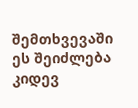შემთხვევაში ეს შეიძლება კიდევ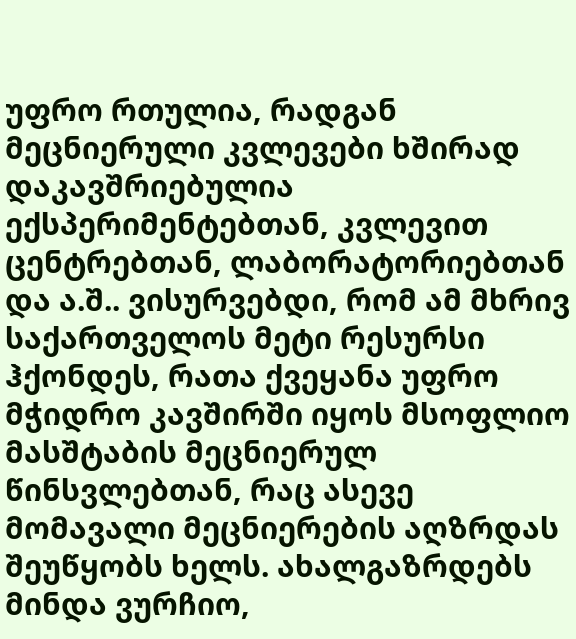უფრო რთულია, რადგან მეცნიერული კვლევები ხშირად დაკავშრიებულია ექსპერიმენტებთან, კვლევით ცენტრებთან, ლაბორატორიებთან და ა.შ.. ვისურვებდი, რომ ამ მხრივ საქართველოს მეტი რესურსი ჰქონდეს, რათა ქვეყანა უფრო მჭიდრო კავშირში იყოს მსოფლიო მასშტაბის მეცნიერულ წინსვლებთან, რაც ასევე მომავალი მეცნიერების აღზრდას შეუწყობს ხელს. ახალგაზრდებს მინდა ვურჩიო,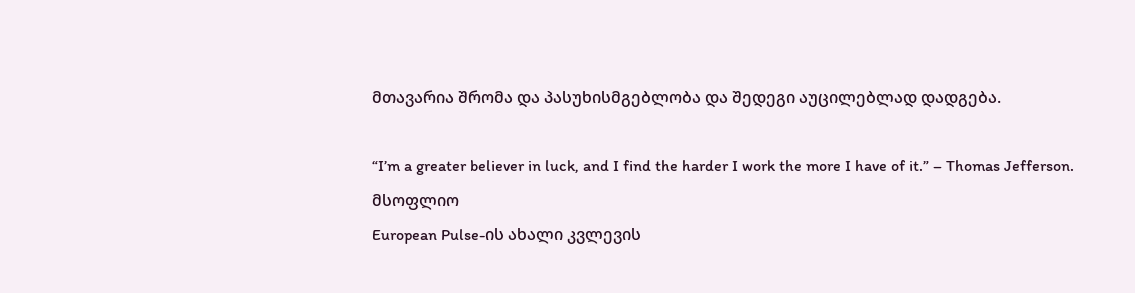მთავარია შრომა და პასუხისმგებლობა და შედეგი აუცილებლად დადგება.

“I’m a greater believer in luck, and I find the harder I work the more I have of it.” – Thomas Jefferson.
მსოფლიო
European Pulse-ის ახალი კვლევის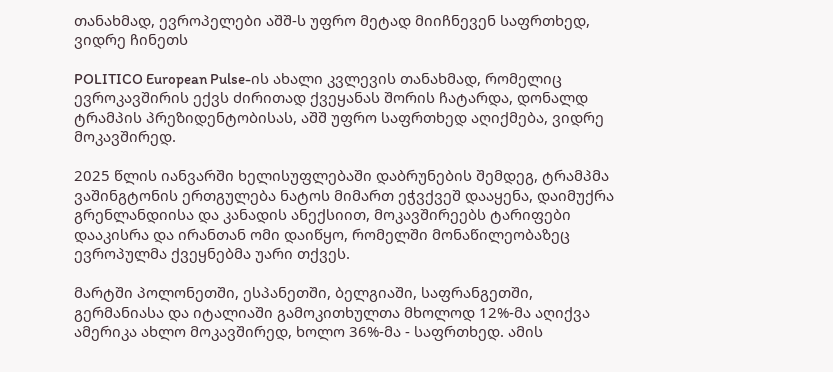თანახმად, ევროპელები აშშ-ს უფრო მეტად მიიჩნევენ საფრთხედ, ვიდრე ჩინეთს

POLITICO European Pulse-ის ახალი კვლევის თანახმად, რომელიც ევროკავშირის ექვს ძირითად ქვეყანას შორის ჩატარდა, დონალდ ტრამპის პრეზიდენტობისას, აშშ უფრო საფრთხედ აღიქმება, ვიდრე მოკავშირედ.

2025 წლის იანვარში ხელისუფლებაში დაბრუნების შემდეგ, ტრამპმა ვაშინგტონის ერთგულება ნატოს მიმართ ეჭვქვეშ დააყენა, დაიმუქრა გრენლანდიისა და კანადის ანექსიით, მოკავშირეებს ტარიფები დააკისრა და ირანთან ომი დაიწყო, რომელში მონაწილეობაზეც ევროპულმა ქვეყნებმა უარი თქვეს.

მარტში პოლონეთში, ესპანეთში, ბელგიაში, საფრანგეთში, გერმანიასა და იტალიაში გამოკითხულთა მხოლოდ 12%-მა აღიქვა ამერიკა ახლო მოკავშირედ, ხოლო 36%-მა - საფრთხედ. ამის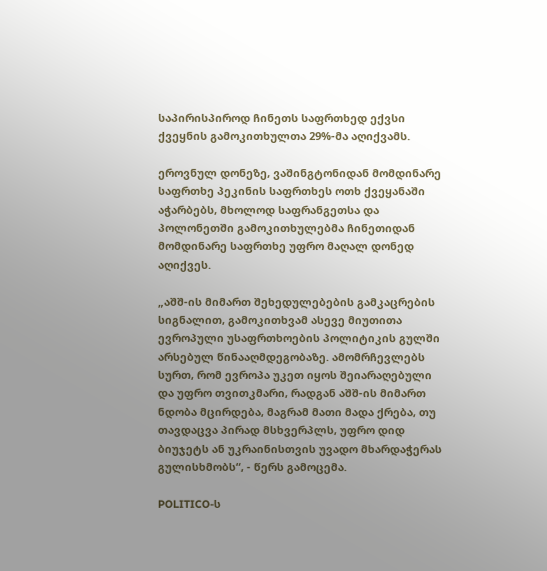საპირისპიროდ ჩინეთს საფრთხედ ექვსი ქვეყნის გამოკითხულთა 29%-მა აღიქვამს.

ეროვნულ დონეზე, ვაშინგტონიდან მომდინარე საფრთხე პეკინის საფრთხეს ოთხ ქვეყანაში აჭარბებს, მხოლოდ საფრანგეთსა და პოლონეთში გამოკითხულებმა ჩინეთიდან მომდინარე საფრთხე უფრო მაღალ დონედ აღიქვეს.

„აშშ-ის მიმართ შეხედულებების გამკაცრების სიგნალით, გამოკითხვამ ასევე მიუთითა ევროპული უსაფრთხოების პოლიტიკის გულში არსებულ წინააღმდეგობაზე. ამომრჩევლებს სურთ, რომ ევროპა უკეთ იყოს შეიარაღებული და უფრო თვითკმარი, რადგან აშშ-ის მიმართ ნდობა მცირდება, მაგრამ მათი მადა ქრება, თუ თავდაცვა პირად მსხვერპლს, უფრო დიდ ბიუჯეტს ან უკრაინისთვის უვადო მხარდაჭერას გულისხმობს“, - წერს გამოცემა.

POLITICO-ს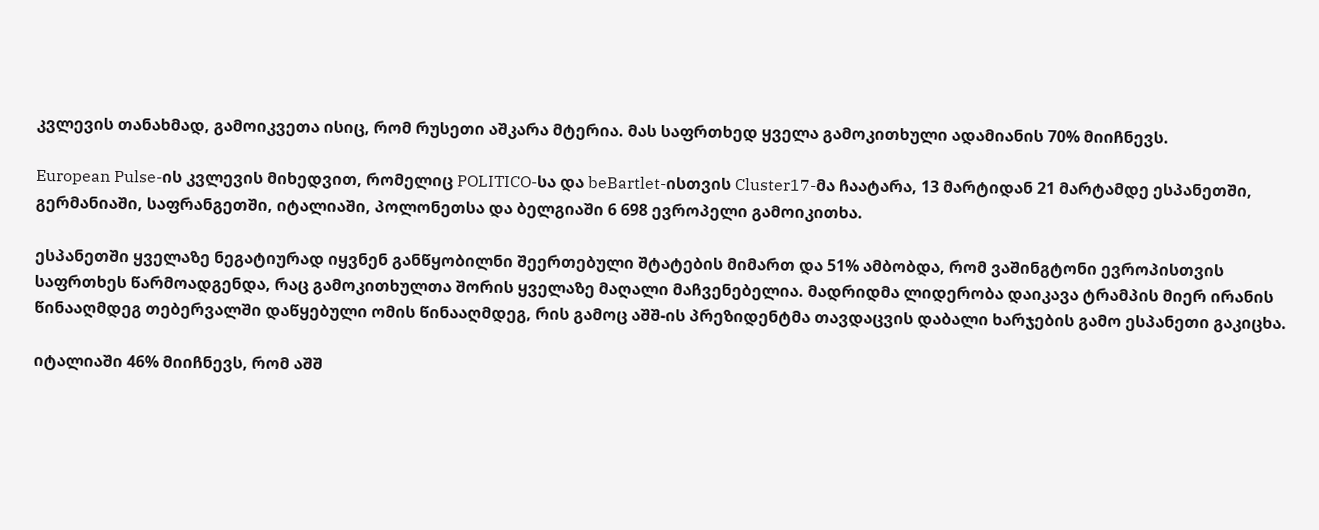კვლევის თანახმად, გამოიკვეთა ისიც, რომ რუსეთი აშკარა მტერია. მას საფრთხედ ყველა გამოკითხული ადამიანის 70% მიიჩნევს.

European Pulse-ის კვლევის მიხედვით, რომელიც POLITICO-სა და beBartlet-ისთვის Cluster17-მა ჩაატარა, 13 მარტიდან 21 მარტამდე ესპანეთში, გერმანიაში, საფრანგეთში, იტალიაში, პოლონეთსა და ბელგიაში 6 698 ევროპელი გამოიკითხა.

ესპანეთში ყველაზე ნეგატიურად იყვნენ განწყობილნი შეერთებული შტატების მიმართ და 51% ამბობდა, რომ ვაშინგტონი ევროპისთვის საფრთხეს წარმოადგენდა, რაც გამოკითხულთა შორის ყველაზე მაღალი მაჩვენებელია. მადრიდმა ლიდერობა დაიკავა ტრამპის მიერ ირანის წინააღმდეგ თებერვალში დაწყებული ომის წინააღმდეგ, რის გამოც აშშ-ის პრეზიდენტმა თავდაცვის დაბალი ხარჯების გამო ესპანეთი გაკიცხა.

იტალიაში 46% მიიჩნევს, რომ აშშ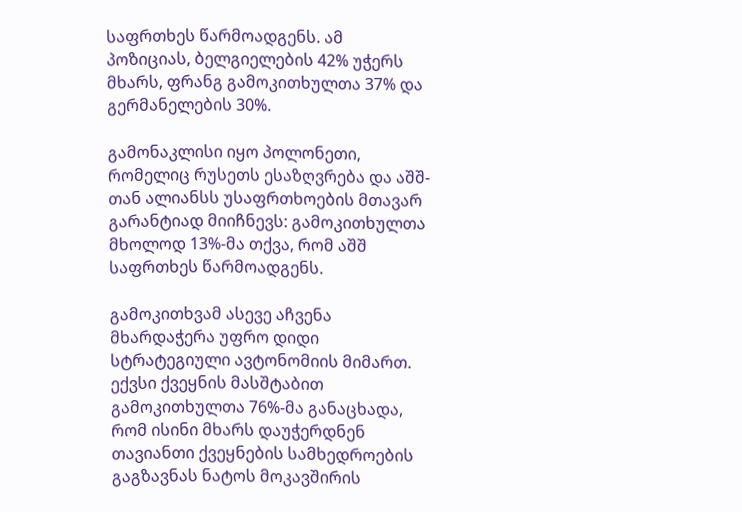საფრთხეს წარმოადგენს. ამ პოზიციას, ბელგიელების 42% უჭერს მხარს, ფრანგ გამოკითხულთა 37% და გერმანელების 30%.

გამონაკლისი იყო პოლონეთი, რომელიც რუსეთს ესაზღვრება და აშშ-თან ალიანსს უსაფრთხოების მთავარ გარანტიად მიიჩნევს: გამოკითხულთა მხოლოდ 13%-მა თქვა, რომ აშშ საფრთხეს წარმოადგენს.

გამოკითხვამ ასევე აჩვენა მხარდაჭერა უფრო დიდი სტრატეგიული ავტონომიის მიმართ.
ექვსი ქვეყნის მასშტაბით გამოკითხულთა 76%-მა განაცხადა, რომ ისინი მხარს დაუჭერდნენ თავიანთი ქვეყნების სამხედროების გაგზავნას ნატოს მოკავშირის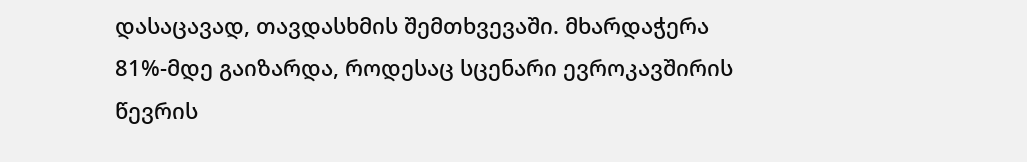დასაცავად, თავდასხმის შემთხვევაში. მხარდაჭერა 81%-მდე გაიზარდა, როდესაც სცენარი ევროკავშირის წევრის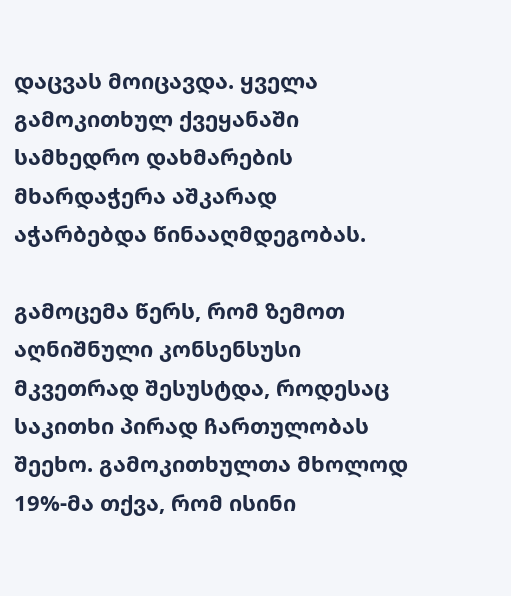დაცვას მოიცავდა. ყველა გამოკითხულ ქვეყანაში სამხედრო დახმარების მხარდაჭერა აშკარად აჭარბებდა წინააღმდეგობას.

გამოცემა წერს, რომ ზემოთ აღნიშნული კონსენსუსი მკვეთრად შესუსტდა, როდესაც საკითხი პირად ჩართულობას შეეხო. გამოკითხულთა მხოლოდ 19%-მა თქვა, რომ ისინი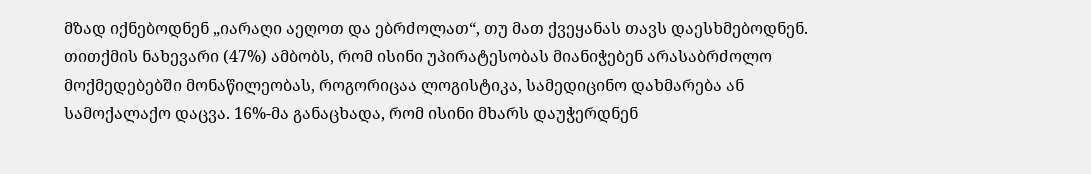მზად იქნებოდნენ „იარაღი აეღოთ და ებრძოლათ“, თუ მათ ქვეყანას თავს დაესხმებოდნენ. თითქმის ნახევარი (47%) ამბობს, რომ ისინი უპირატესობას მიანიჭებენ არასაბრძოლო მოქმედებებში მონაწილეობას, როგორიცაა ლოგისტიკა, სამედიცინო დახმარება ან სამოქალაქო დაცვა. 16%-მა განაცხადა, რომ ისინი მხარს დაუჭერდნენ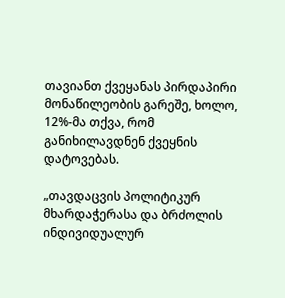თავიანთ ქვეყანას პირდაპირი მონაწილეობის გარეშე, ხოლო, 12%-მა თქვა, რომ განიხილავდნენ ქვეყნის დატოვებას.

„თავდაცვის პოლიტიკურ მხარდაჭერასა და ბრძოლის ინდივიდუალურ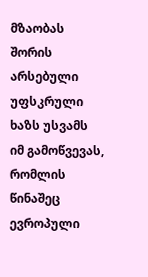მზაობას შორის არსებული უფსკრული ხაზს უსვამს იმ გამოწვევას, რომლის წინაშეც ევროპული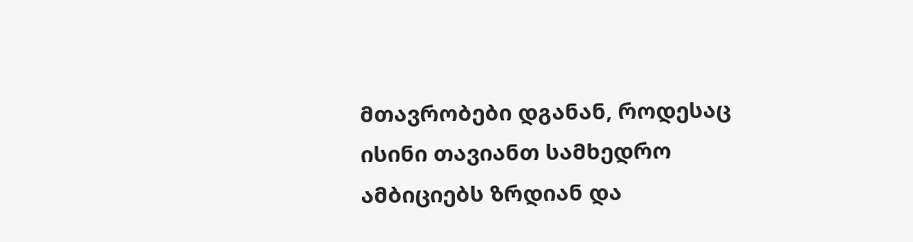მთავრობები დგანან, როდესაც ისინი თავიანთ სამხედრო ამბიციებს ზრდიან და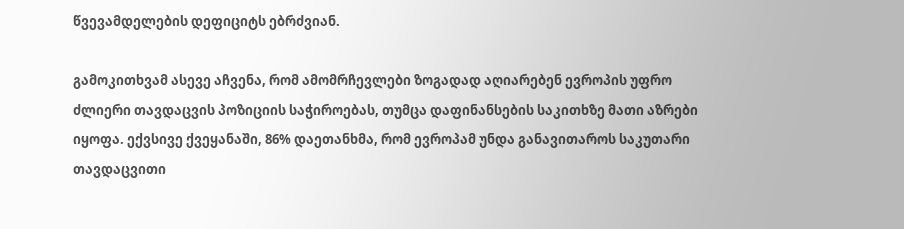წვევამდელების დეფიციტს ებრძვიან.

გამოკითხვამ ასევე აჩვენა, რომ ამომრჩევლები ზოგადად აღიარებენ ევროპის უფრო ძლიერი თავდაცვის პოზიციის საჭიროებას, თუმცა დაფინანსების საკითხზე მათი აზრები იყოფა. ექვსივე ქვეყანაში, 86% დაეთანხმა, რომ ევროპამ უნდა განავითაროს საკუთარი თავდაცვითი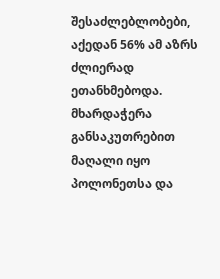შესაძლებლობები, აქედან 56% ამ აზრს ძლიერად ეთანხმებოდა. მხარდაჭერა განსაკუთრებით მაღალი იყო პოლონეთსა და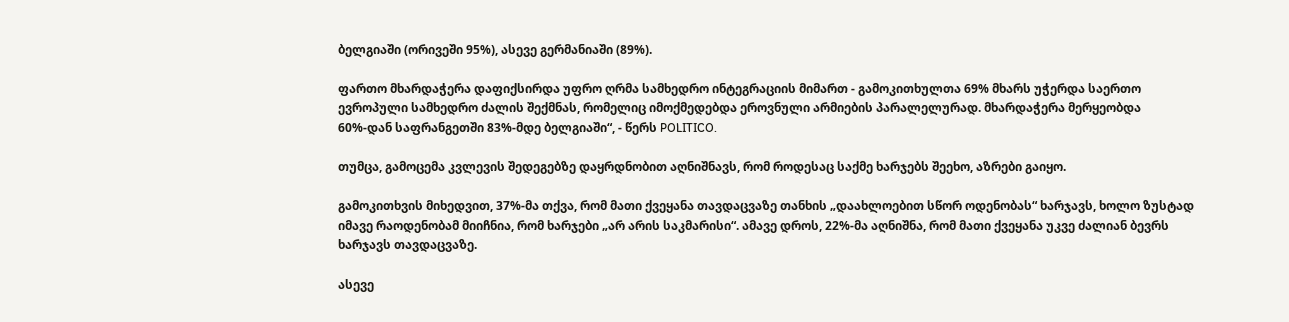ბელგიაში (ორივეში 95%), ასევე გერმანიაში (89%).

ფართო მხარდაჭერა დაფიქსირდა უფრო ღრმა სამხედრო ინტეგრაციის მიმართ - გამოკითხულთა 69% მხარს უჭერდა საერთო ევროპული სამხედრო ძალის შექმნას, რომელიც იმოქმედებდა ეროვნული არმიების პარალელურად. მხარდაჭერა მერყეობდა 60%-დან საფრანგეთში 83%-მდე ბელგიაში“, - წერს POLITICO.

თუმცა, გამოცემა კვლევის შედეგებზე დაყრდნობით აღნიშნავს, რომ როდესაც საქმე ხარჯებს შეეხო, აზრები გაიყო.

გამოკითხვის მიხედვით, 37%-მა თქვა, რომ მათი ქვეყანა თავდაცვაზე თანხის „დაახლოებით სწორ ოდენობას“ ხარჯავს, ხოლო ზუსტად იმავე რაოდენობამ მიიჩნია, რომ ხარჯები „არ არის საკმარისი“. ამავე დროს, 22%-მა აღნიშნა, რომ მათი ქვეყანა უკვე ძალიან ბევრს ხარჯავს თავდაცვაზე.

ასევე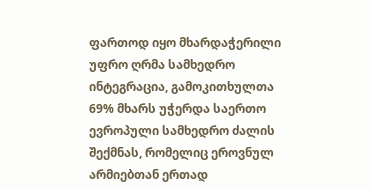ფართოდ იყო მხარდაჭერილი უფრო ღრმა სამხედრო ინტეგრაცია, გამოკითხულთა 69% მხარს უჭერდა საერთო ევროპული სამხედრო ძალის შექმნას, რომელიც ეროვნულ არმიებთან ერთად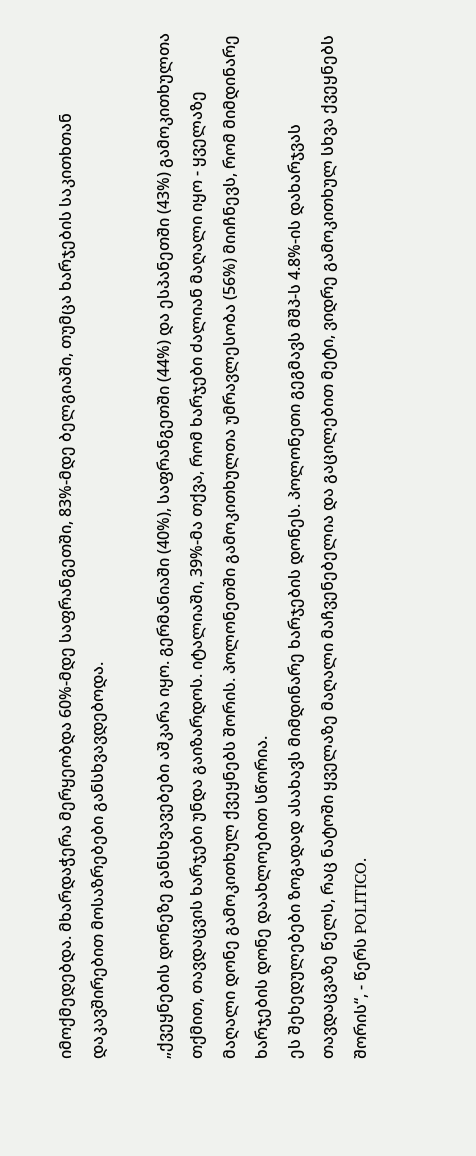იმოქმედებდა. მხარდაჭერა მერყეობდა 60%-მდე საფრანგეთში, 83%-მდე ბელგიაში, თუმცა ხარჯების საკითხთან დაკავშირებით მოსაზრებები განსხვავდებოდა.

„ქვეყნების დონეზე განსხვავებები აშკარა იყო. გერმანიაში (40%), საფრანგეთში (44%) და ესპანეთში (43%) გამოკითხულთა თქმით, თავდაცვის ხარჯები უნდა გაიზარდოს. იტალიაში, 39%-მა თქვა, რომ ხარჯები ძალიან მაღალი იყო - ყველაზე მაღალი დონე გამოკითხულ ქვეყნებს შორის. პოლონეთში გამოკითხულთა უმრავლესობა (56%) მიიჩნევს, რომ მიმდინარე ხარჯების დონე დაახლოებით სწორია.
ეს შეხედულებები ზოგადად ასახავს მიმდინარე ხარჯების დონეს. პოლონეთი გეგმავს მშპ-ს 4.8%-ის დახარჯვას თავდაცვაზე წელს, რაც ნატოში ყველაზე მაღალი მაჩვენებელია და გაცილებით მეტი, ვიდრე გამოკითხულ სხვა ქვეყნებს შორის“, - წერს POLITICO.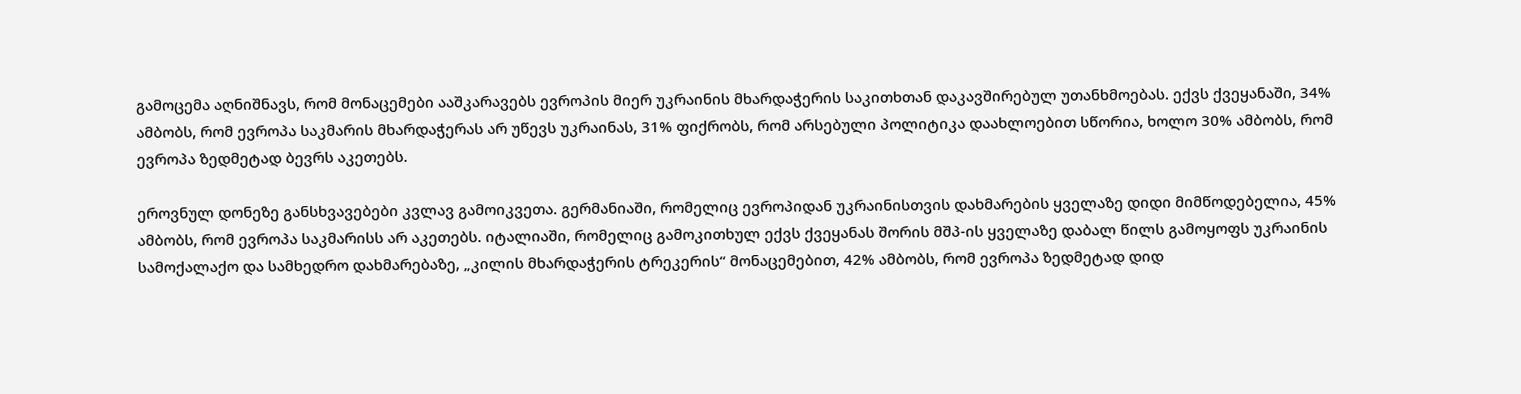გამოცემა აღნიშნავს, რომ მონაცემები ააშკარავებს ევროპის მიერ უკრაინის მხარდაჭერის საკითხთან დაკავშირებულ უთანხმოებას. ექვს ქვეყანაში, 34% ამბობს, რომ ევროპა საკმარის მხარდაჭერას არ უწევს უკრაინას, 31% ფიქრობს, რომ არსებული პოლიტიკა დაახლოებით სწორია, ხოლო 30% ამბობს, რომ ევროპა ზედმეტად ბევრს აკეთებს.

ეროვნულ დონეზე განსხვავებები კვლავ გამოიკვეთა. გერმანიაში, რომელიც ევროპიდან უკრაინისთვის დახმარების ყველაზე დიდი მიმწოდებელია, 45% ამბობს, რომ ევროპა საკმარისს არ აკეთებს. იტალიაში, რომელიც გამოკითხულ ექვს ქვეყანას შორის მშპ-ის ყველაზე დაბალ წილს გამოყოფს უკრაინის სამოქალაქო და სამხედრო დახმარებაზე, „კილის მხარდაჭერის ტრეკერის“ მონაცემებით, 42% ამბობს, რომ ევროპა ზედმეტად დიდ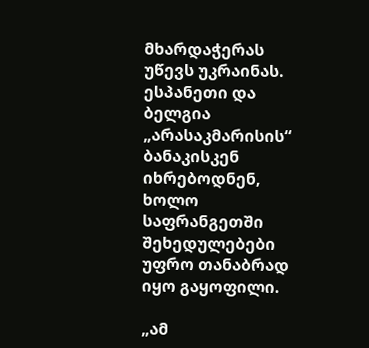მხარდაჭერას უწევს უკრაინას. ესპანეთი და ბელგია „არასაკმარისის“ ბანაკისკენ იხრებოდნენ, ხოლო საფრანგეთში შეხედულებები უფრო თანაბრად იყო გაყოფილი.

„ამ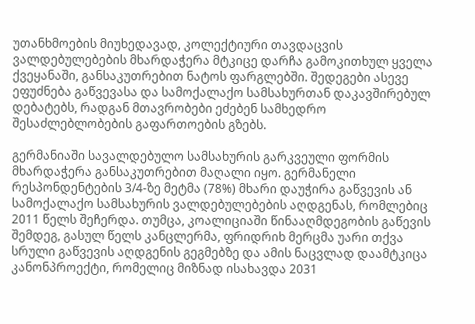უთანხმოების მიუხედავად, კოლექტიური თავდაცვის ვალდებულებების მხარდაჭერა მტკიცე დარჩა გამოკითხულ ყველა ქვეყანაში, განსაკუთრებით ნატოს ფარგლებში. შედეგები ასევე ეფუძნება გაწვევასა და სამოქალაქო სამსახურთან დაკავშირებულ დებატებს, რადგან მთავრობები ეძებენ სამხედრო შესაძლებლობების გაფართოების გზებს.

გერმანიაში სავალდებულო სამსახურის გარკვეული ფორმის მხარდაჭერა განსაკუთრებით მაღალი იყო. გერმანელი რესპონდენტების 3/4-ზე მეტმა (78%) მხარი დაუჭირა გაწვევის ან სამოქალაქო სამსახურის ვალდებულებების აღდგენას, რომლებიც 2011 წელს შეჩერდა. თუმცა, კოალიციაში წინააღმდეგობის გაწევის შემდეგ, გასულ წელს კანცლერმა, ფრიდრიხ მერცმა უარი თქვა სრული გაწვევის აღდგენის გეგმებზე და ამის ნაცვლად დაამტკიცა კანონპროექტი, რომელიც მიზნად ისახავდა 2031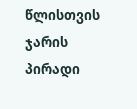წლისთვის ჯარის პირადი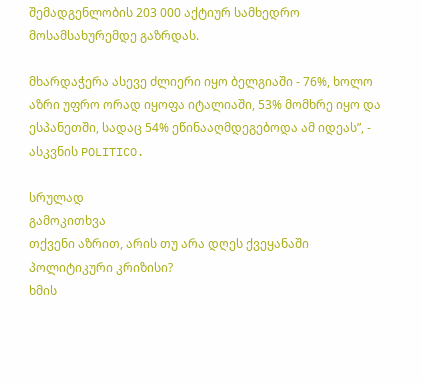შემადგენლობის 203 000 აქტიურ სამხედრო მოსამსახურემდე გაზრდას.

მხარდაჭერა ასევე ძლიერი იყო ბელგიაში - 76%, ხოლო აზრი უფრო ორად იყოფა იტალიაში, 53% მომხრე იყო და ესპანეთში, სადაც 54% ეწინააღმდეგებოდა ამ იდეას”, - ასკვნის POLITICO.

სრულად
გამოკითხვა
თქვენი აზრით, არის თუ არა დღეს ქვეყანაში პოლიტიკური კრიზისი?
ხმის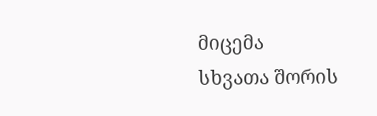მიცემა
სხვათა შორის